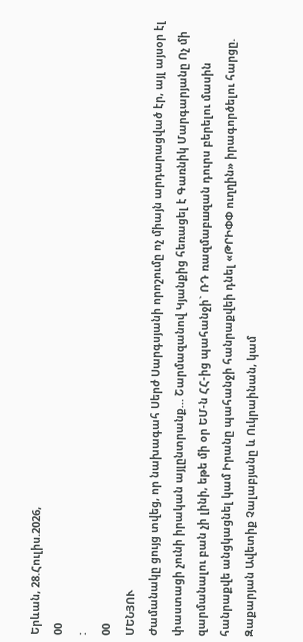Երևան, 28.Հուլիս.2026,
00
:
00
ՄԵՆՅՈՒ
Ժամանակը ցույց տվեց, որ նախագահ Սերժ Սարգսյանի որոշումը ոչ միայն արդարացված էր, այլ այսօր էլ փաստացի չունի իրական այլընտրանք… Շարմազանով Կյանքից հեռացել է Գառնիկ Մարգարյանը Ոչ մի զարմանալու բան չի լինի, եթե մի օր ԵՄ-ն ՀՀ-ից պահանջի` ՌԴ ռազմաբшզան դուրս բերելու մասին հանրաքվե անցկացնել կամ Իրանը պահանջի հանրաքվեի դնել «ԹՐԻՓՓ ուղղին» իրագործելու հարցը. Զաքարյան Ավետիք Չալաբյանը և Ուկրաինան, կամ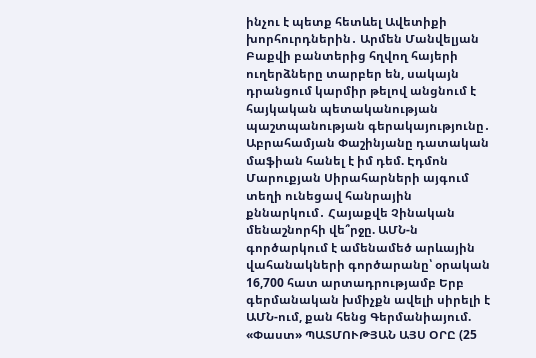ինչու է պետք հետևել Ավետիքի խորհուրդներին․ Արմեն Մանվելյան Բաքվի բանտերից հղվող հայերի ուղերձները տարբեր են, սակայն դրանցում կարմիր թելով անցնում է հայկական պետականության պաշտպանության գերակայությունը․ Աբրահամյան Փաշինյանը դատական մաֆիան հանել է իմ դեմ. Էդմոն Մարուքյան Սիրահարների այգում տեղի ունեցավ հանրային քննարկում․ Հայաքվե Չինական մենաշնորհի վե՞րջը. ԱՄՆ-ն գործարկում է ամենամեծ արևային վահանակների գործարանը՝ օրական 16,700 հատ արտադրությամբ Երբ գերմանական խմիչքն ավելի սիրելի է ԱՄՆ-ում, քան հենց Գերմանիայում. «Փաստ» ՊԱՏՄՈՒԹՅԱՆ ԱՅՍ ՕՐԸ (25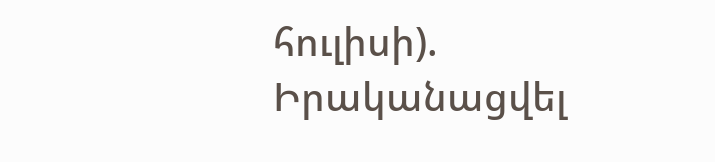հուլիսի). Իրականացվել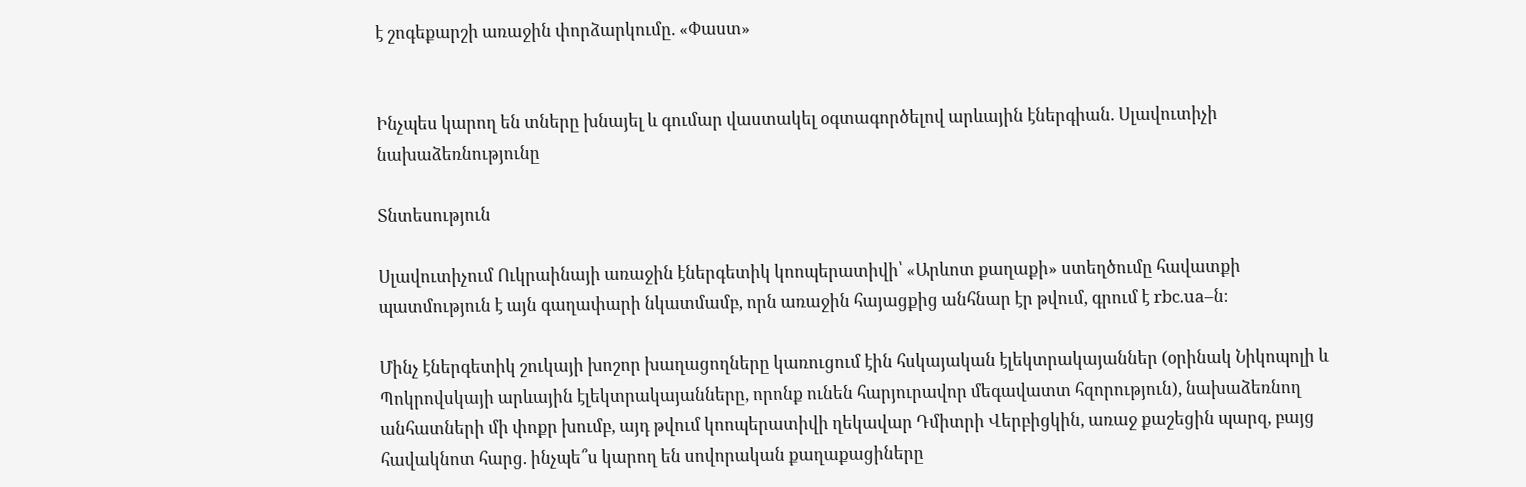է շոգեքարշի առաջին փորձարկումը. «Փաստ»


Ինչպես կարող են տները խնայել և գումար վաստակել օգտագործելով արևային էներգիան. Սլավուտիչի նախաձեռնությունը

Տնտեսություն

Սլավուտիչում Ուկրաինայի առաջին էներգետիկ կոոպերատիվի՝ «Արևոտ քաղաքի» ստեղծումը հավատքի պատմություն է այն գաղափարի նկատմամբ, որն առաջին հայացքից անհնար էր թվում, գրում է rbc.ua–ն։

Մինչ էներգետիկ շուկայի խոշոր խաղացողները կառուցում էին հսկայական էլեկտրակայաններ (օրինակ Նիկոպոլի և Պոկրովսկայի արևային էլեկտրակայանները, որոնք ունեն հարյուրավոր մեգավատտ հզորություն), նախաձեռնող անհատների մի փոքր խումբ, այդ թվում կոոպերատիվի ղեկավար Դմիտրի Վերբիցկին, առաջ քաշեցին պարզ, բայց հավակնոտ հարց. ինչպե՞ս կարող են սովորական քաղաքացիները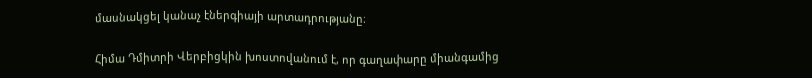մասնակցել կանաչ էներգիայի արտադրությանը։

Հիմա Դմիտրի Վերբիցկին խոստովանում է, որ գաղափարը միանգամից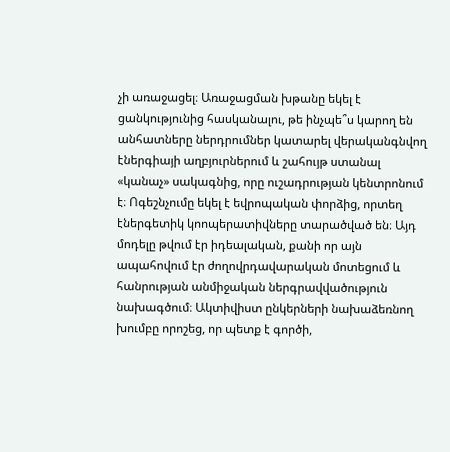չի առաջացել։ Առաջացման խթանը եկել է ցանկությունից հասկանալու, թե ինչպե՞ս կարող են անհատները ներդրումներ կատարել վերականգնվող էներգիայի աղբյուրներում և շահույթ ստանալ «կանաչ» սակագնից, որը ուշադրության կենտրոնում է։ Ոգեշնչումը եկել է եվրոպական փորձից, որտեղ էներգետիկ կոոպերատիվները տարածված են։ Այդ մոդելը թվում էր իդեալական, քանի որ այն ապահովում էր ժողովրդավարական մոտեցում և հանրության անմիջական ներգրավվածություն նախագծում։ Ակտիվիստ ընկերների նախաձեռնող խումբը որոշեց, որ պետք է գործի,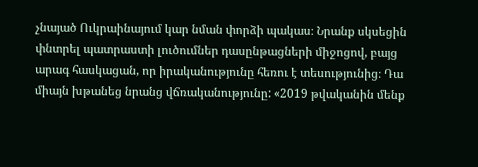չնայած Ուկրաինայում կար նման փորձի պակաս։ Նրանք սկսեցին փնտրել պատրաստի լուծումներ դասընթացների միջոցով, բայց արագ հասկացան, որ իրականությունը հեռու է տեսությունից։ Դա միայն խթանեց նրանց վճռականությունը: «2019 թվականին մենք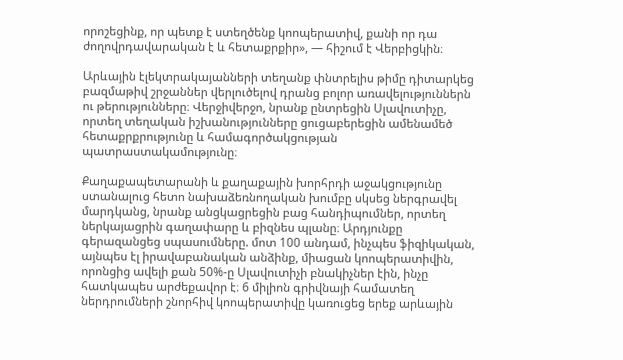որոշեցինք, որ պետք է ստեղծենք կոոպերատիվ, քանի որ դա ժողովրդավարական է և հետաքրքիր», — հիշում է Վերբիցկին։

Արևային էլեկտրակայանների տեղանք փնտրելիս թիմը դիտարկեց բազմաթիվ շրջաններ վերլուծելով դրանց բոլոր առավելություններն ու թերությունները։ Վերջիվերջո, նրանք ընտրեցին Սլավուտիչը, որտեղ տեղական իշխանությունները ցուցաբերեցին ամենամեծ հետաքրքրությունը և համագործակցության պատրաստակամությունը։

Քաղաքապետարանի և քաղաքային խորհրդի աջակցությունը ստանալուց հետո նախաձեռնողական խումբը սկսեց ներգրավել մարդկանց, նրանք անցկացրեցին բաց հանդիպումներ, որտեղ ներկայացրին գաղափարը և բիզնես պլանը։ Արդյունքը գերազանցեց սպասումները. մոտ 100 անդամ, ինչպես ֆիզիկական, այնպես էլ իրավաբանական անձինք, միացան կոոպերատիվին, որոնցից ավելի քան 50%-ը Սլավուտիչի բնակիչներ էին, ինչը հատկապես արժեքավոր է։ 6 միլիոն գրիվնայի համատեղ ներդրումների շնորհիվ կոոպերատիվը կառուցեց երեք արևային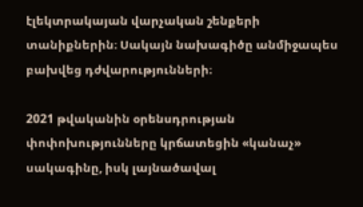էլեկտրակայան վարչական շենքերի տանիքներին։ Սակայն նախագիծը անմիջապես բախվեց դժվարությունների։

2021 թվականին օրենսդրության փոփոխությունները կրճատեցին «կանաչ» սակագինը, իսկ լայնածավալ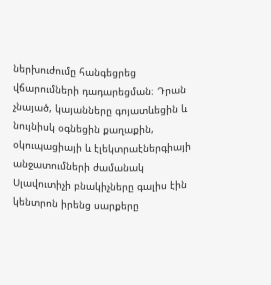ներխուժումը հանգեցրեց վճարումների դադարեցման։ Դրան չնայած, կայանները գոյատևեցին և նույնիսկ օգնեցին քաղաքին, օկուպացիայի և էլեկտրաէներգիայի անջատումների ժամանակ Սլավուտիչի բնակիչները գալիս էին կենտրոն իրենց սարքերը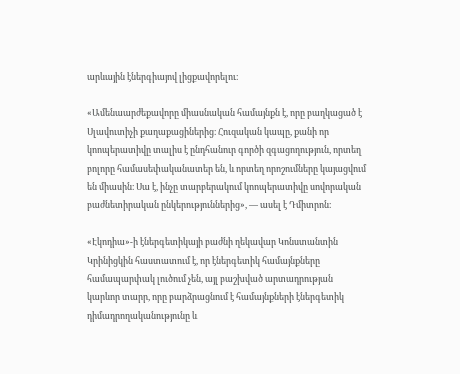արևային էներգիայով լիցքավորելու։

«Ամենաարժեքավորը միասնական համայնքն է, որը բաղկացած է Սլավուտիչի քաղաքացիներից։ Հուզական կապը, քանի որ կոոպերատիվը տալիս է ընդհանուր գործի զգացողություն, որտեղ բոլորը համասեփականատեր են, և որտեղ որոշումները կայացվում են միասին։ Սա է, ինչը տարբերակում կոոպերատիվը սովորական բաժնետիրական ընկերություններից», — ասել է Դմիտրոն։

«Էկոդիա»-ի էներգետիկայի բաժնի ղեկավար Կոնստանտին Կրինիցկին հաստատում է, որ էներգետիկ համայնքները համապարփակ լուծում չեն, այլ բաշխված արտադրության կարևոր տարր, որը բարձրացնում է համայնքների էներգետիկ դիմադրողականությունը և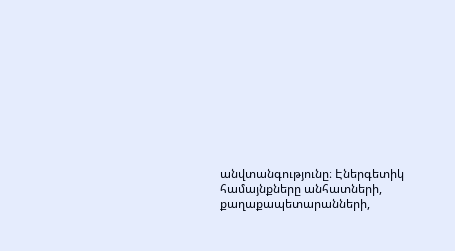անվտանգությունը։ Էներգետիկ համայնքները անհատների, քաղաքապետարանների,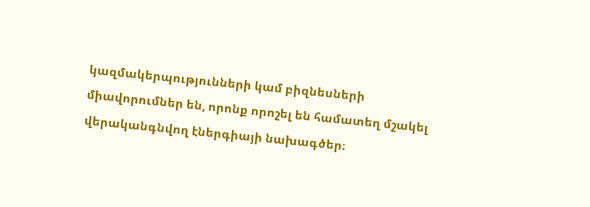կազմակերպությունների կամ բիզնեսների միավորումներ են, որոնք որոշել են համատեղ մշակել վերականգնվող էներգիայի նախագծեր։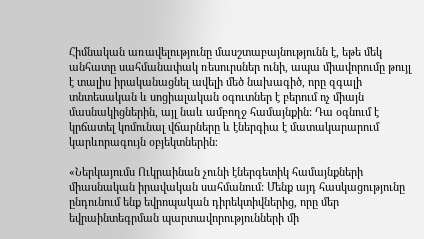Հիմնական առավելությունը մասշտաբայնությունն է, եթե մեկ անհատը սահմանափակ ռեսուրսներ ունի, ապա միավորումը թույլ է տալիս իրականացնել ավելի մեծ նախագիծ, որը զգալի տնտեսական և սոցիալական օգուտներ է բերում ոչ միայն մասնակիցներին, այլ նաև ամբողջ համայնքին: Դա օգնում է կրճատել կոմունալ վճարները և էներգիա է մատակարարում կարևորագույն օբյեկտներին։

«Ներկայումս Ուկրաինան չունի էներգետիկ համայնքների միասնական իրավական սահմանում: Մենք այդ հասկացությունը ընդունում ենք եվրոպական դիրեկտիվներից, որը մեր եվրաինտեգրման պարտավորությունների մի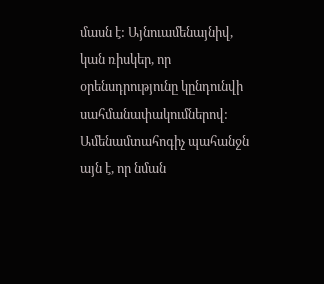մասն է: Այնուամենայնիվ, կան ռիսկեր, որ օրենսդրությունը կընդունվի սահմանափակումներով: Ամենամտահոգիչ պահանջն այն է, որ նման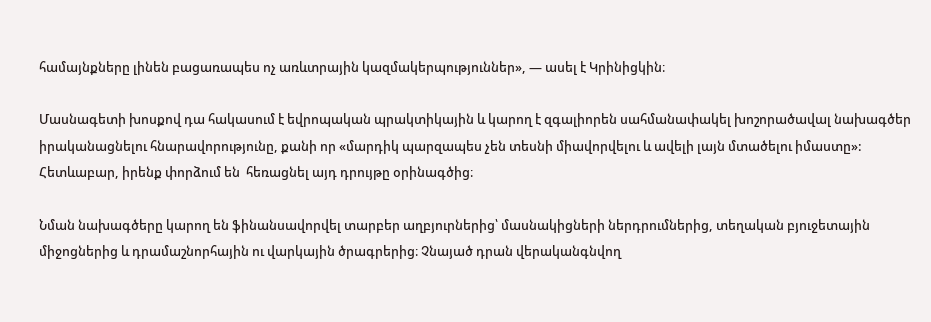համայնքները լինեն բացառապես ոչ առևտրային կազմակերպություններ», — ասել է Կրինիցկին։

Մասնագետի խոսքով դա հակասում է եվրոպական պրակտիկային և կարող է զգալիորեն սահմանափակել խոշորածավալ նախագծեր իրականացնելու հնարավորությունը, քանի որ «մարդիկ պարզապես չեն տեսնի միավորվելու և ավելի լայն մտածելու իմաստը»: Հետևաբար, իրենք փորձում են  հեռացնել այդ դրույթը օրինագծից։

Նման նախագծերը կարող են ֆինանսավորվել տարբեր աղբյուրներից՝ մասնակիցների ներդրումներից, տեղական բյուջետային միջոցներից և դրամաշնորհային ու վարկային ծրագրերից։ Չնայած դրան վերականգնվող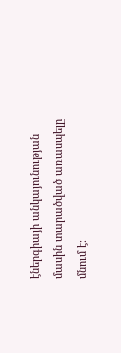էներգիայի անկայունության մասին տարածված առասպելը մնում է։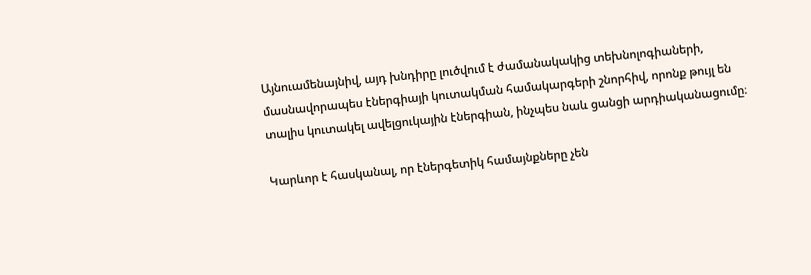Այնուամենայնիվ, այդ խնդիրը լուծվում է ժամանակակից տեխնոլոգիաների, մասնավորապես էներգիայի կուտակման համակարգերի շնորհիվ, որոնք թույլ են տալիս կուտակել ավելցուկային էներգիան, ինչպես նաև ցանցի արդիականացումը։

Կարևոր է հասկանալ, որ էներգետիկ համայնքները չեն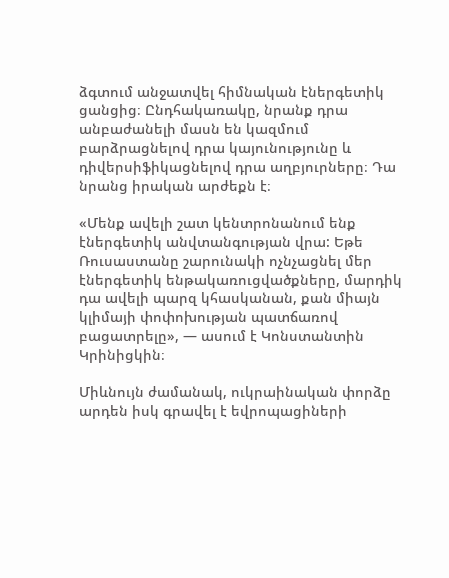ձգտում անջատվել հիմնական էներգետիկ ցանցից։ Ընդհակառակը, նրանք դրա անբաժանելի մասն են կազմում բարձրացնելով դրա կայունությունը և դիվերսիֆիկացնելով դրա աղբյուրները։ Դա նրանց իրական արժեքն է։

«Մենք ավելի շատ կենտրոնանում ենք էներգետիկ անվտանգության վրա: Եթե Ռուսաստանը շարունակի ոչնչացնել մեր էներգետիկ ենթակառուցվածքները, մարդիկ դա ավելի պարզ կհասկանան, քան միայն կլիմայի փոփոխության պատճառով բացատրելը», — ասում է Կոնստանտին Կրինիցկին։

Միևնույն ժամանակ, ուկրաինական փորձը արդեն իսկ գրավել է եվրոպացիների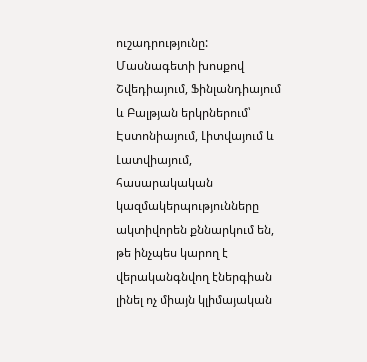ուշադրությունը: Մասնագետի խոսքով Շվեդիայում, Ֆինլանդիայում և Բալթյան երկրներում՝ Էստոնիայում, Լիտվայում և Լատվիայում, հասարակական կազմակերպությունները ակտիվորեն քննարկում են, թե ինչպես կարող է վերականգնվող էներգիան լինել ոչ միայն կլիմայական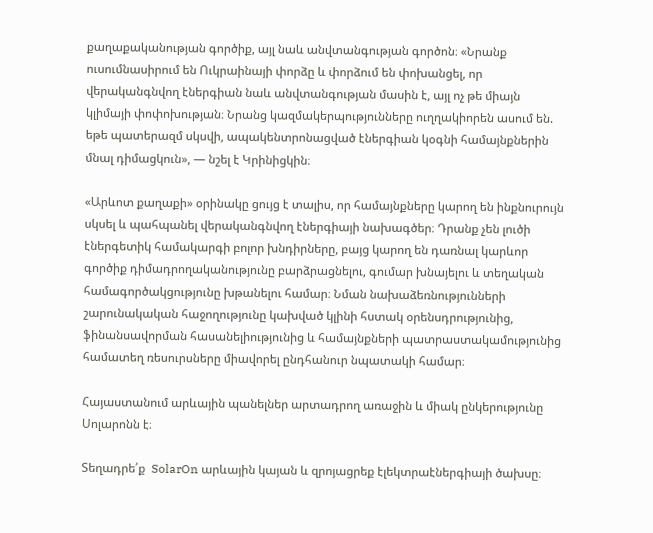քաղաքականության գործիք, այլ նաև անվտանգության գործոն։ «Նրանք ուսումնասիրում են Ուկրաինայի փորձը և փորձում են փոխանցել, որ վերականգնվող էներգիան նաև անվտանգության մասին է, այլ ոչ թե միայն կլիմայի փոփոխության։ Նրանց կազմակերպությունները ուղղակիորեն ասում են. եթե պատերազմ սկսվի, ապակենտրոնացված էներգիան կօգնի համայնքներին մնալ դիմացկուն», — նշել է Կրինիցկին։

«Արևոտ քաղաքի» օրինակը ցույց է տալիս, որ համայնքները կարող են ինքնուրույն սկսել և պահպանել վերականգնվող էներգիայի նախագծեր։ Դրանք չեն լուծի էներգետիկ համակարգի բոլոր խնդիրները, բայց կարող են դառնալ կարևոր գործիք դիմադրողականությունը բարձրացնելու, գումար խնայելու և տեղական համագործակցությունը խթանելու համար։ Նման նախաձեռնությունների շարունակական հաջողությունը կախված կլինի հստակ օրենսդրությունից, ֆինանսավորման հասանելիությունից և համայնքների պատրաստակամությունից համատեղ ռեսուրսները միավորել ընդհանուր նպատակի համար։

Հայաստանում արևային պանելներ արտադրող առաջին և միակ ընկերությունը Սոլարոնն է։

Տեղադրե՛ք  SolarOn արևային կայան և զրոյացրեք էլեկտրաէներգիայի ծախսը։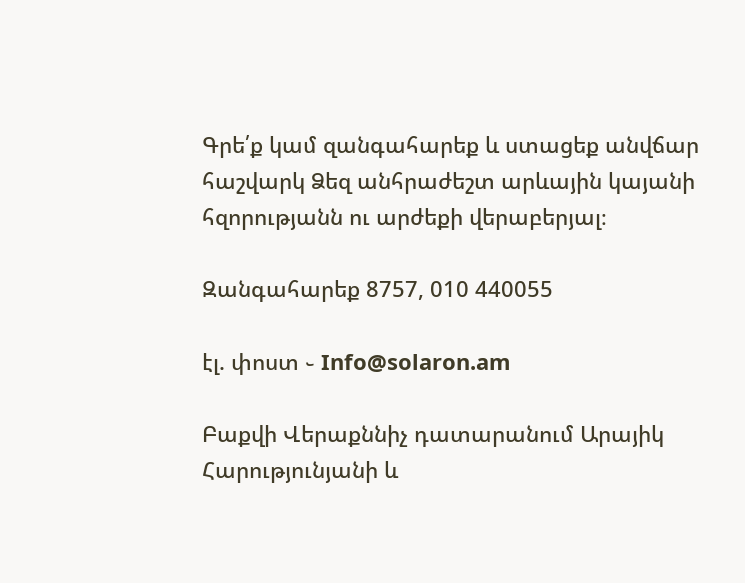Գրե՛ք կամ զանգահարեք և ստացեք անվճար հաշվարկ Ձեզ անհրաժեշտ արևային կայանի հզորությանն ու արժեքի վերաբերյալ։

Զանգահարեք 8757, 010 440055

էլ. փոստ ֊ Info@solaron.am

Բաքվի Վերաքննիչ դատարանում Արայիկ Հարությունյանի և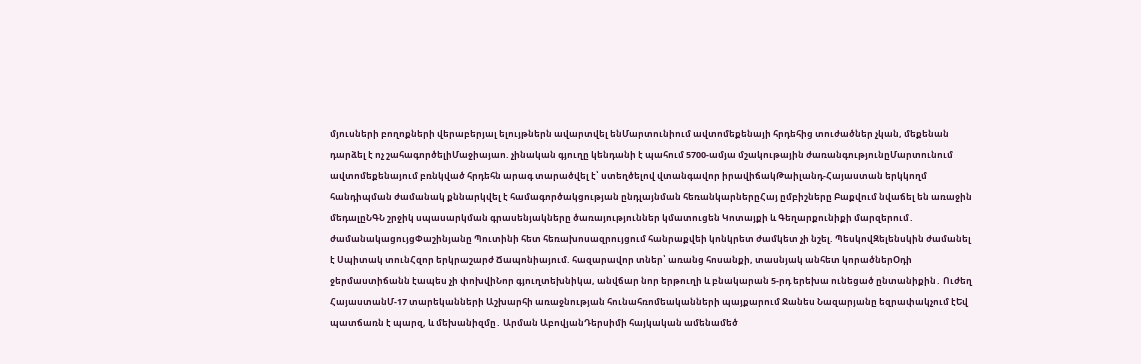մյուսների բողոքների վերաբերյալ ելույթներն ավարտվել ենՄարտունիում ավտոմեքենայի հրդեհից տուժածներ չկան, մեքենան դարձել է ոչ շահագործելիՄաջիայաո. չինական գյուղը կենդանի է պահում 5700-ամյա մշակութային ժառանգությունըՄարտունում ավտոմեքենայում բռնկված հրդեհն արագ տարածվել է՝ ստեղծելով վտանգավոր իրավիճակԹաիլանդ-Հայաստան երկկողմ հանդիպման ժամանակ քննարկվել է համագործակցության ընդլայնման հեռանկարներըՀայ ըմբիշները Բաքվում նվաճել են առաջին մեդալըՆԳՆ շրջիկ սպասարկման գրասենյակները ծառայություններ կմատուցեն Կոտայքի և Գեղարքունիքի մարզերում․ ժամանակացույցՓաշինյանը Պուտինի հետ հեռախոսազրույցում հանրաքվեի կոնկրետ ժամկետ չի նշել. ՊեսկովԶելենսկին ժամանել է Սպիտակ տունՀզոր երկրաշարժ Ճապոնիայում. հազարավոր տներ՝ առանց հոսանքի, տասնյակ անհետ կորածներՕդի ջերմաստիճանն էապես չի փոխվիՆոր գյուղտեխնիկա, անվճար նոր երթուղի և բնակարան 5-րդ երեխա ունեցած ընտանիքին․ Ուժեղ ՀայաստանՄ-17 տարեկանների Աշխարհի առաջնության հունահռոմեականների պայքարում Ջանես Նազարյանը եզրափակչում էԵվ պատճառն է պարզ, և մեխանիզմը․ Արման ԱբովյանԴերսիմի հայկական ամենամեծ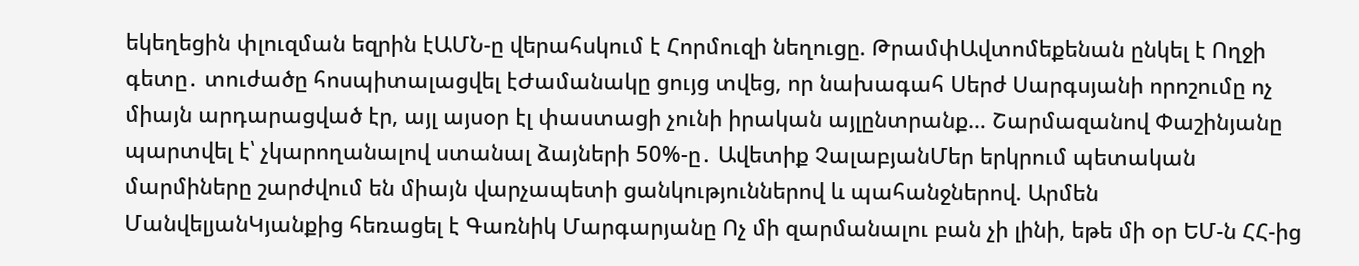եկեղեցին փլուզման եզրին էԱՄՆ-ը վերահսկում է Հորմուզի նեղուցը. ԹրամփԱվտոմեքենան ընկել է Ողջի գետը․ տուժածը հոսպիտալացվել էԺամանակը ցույց տվեց, որ նախագահ Սերժ Սարգսյանի որոշումը ոչ միայն արդարացված էր, այլ այսօր էլ փաստացի չունի իրական այլընտրանք… Շարմազանով Փաշինյանը պարտվել է՝ չկարողանալով ստանալ ձայների 50%-ը․ Ավետիք ՉալաբյանՄեր երկրում պետական մարմիները շարժվում են միայն վարչապետի ցանկություններով և պահանջներով. Արմեն ՄանվելյանԿյանքից հեռացել է Գառնիկ Մարգարյանը Ոչ մի զարմանալու բան չի լինի, եթե մի օր ԵՄ-ն ՀՀ-ից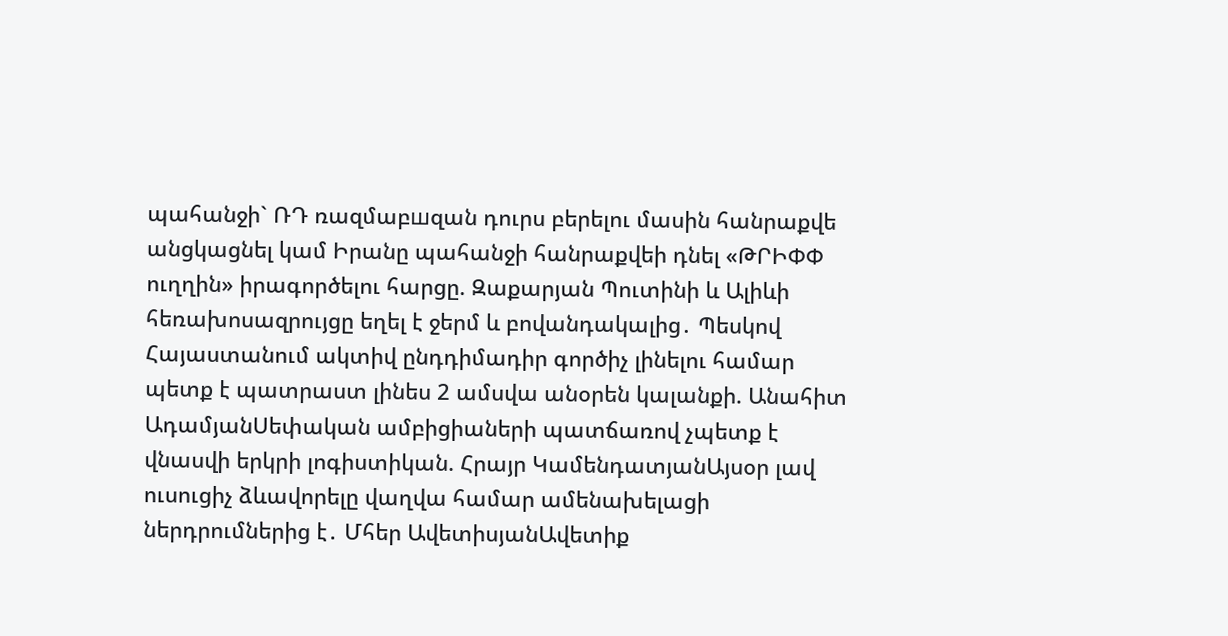պահանջի` ՌԴ ռազմաբшզան դուրս բերելու մասին հանրաքվե անցկացնել կամ Իրանը պահանջի հանրաքվեի դնել «ԹՐԻՓՓ ուղղին» իրագործելու հարցը. Զաքարյան Պուտինի և Ալիևի հեռախոսազրույցը եղել է ջերմ և բովանդակալից․ Պեսկով Հայաստանում ակտիվ ընդդիմադիր գործիչ լինելու համար պետք է պատրաստ լինես 2 ամսվա անօրեն կալանքի. Անահիտ ԱդամյանՍեփական ամբիցիաների պատճառով չպետք է վնասվի երկրի լոգիստիկան. Հրայր ԿամենդատյանԱյսօր լավ ուսուցիչ ձևավորելը վաղվա համար ամենախելացի ներդրումներից է․ Մհեր ԱվետիսյանԱվետիք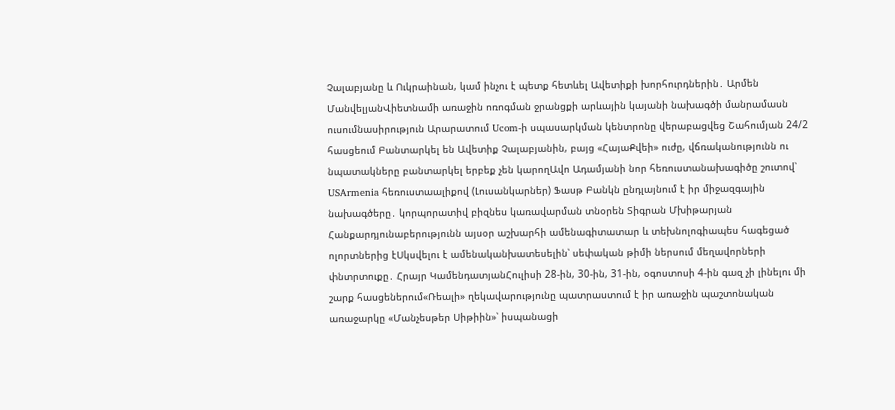Չալաբյանը և Ուկրաինան, կամ ինչու է պետք հետևել Ավետիքի խորհուրդներին․ Արմեն ՄանվելյանՎիետնամի առաջին ոռոգման ջրանցքի արևային կայանի նախագծի մանրամասն ուսումնասիրություն Արարատում Ucom-ի սպասարկման կենտրոնը վերաբացվեց Շահումյան 24/2 հասցեում Բանտարկել են Ավետիք Չալաբյանին, բայց «ՀայաՔվեի» ուժը, վճռականությունն ու նպատակները բանտարկել երբեք չեն կարողԱվո Ադամյանի նոր հեռուստանախագիծը շուտով՝ USArmenia հեռուստաալիքով (Լուսանկարներ) Ֆասթ Բանկն ընդլայնում է իր միջազգային նախագծերը․ կորպորատիվ բիզնես կառավարման տնօրեն Տիգրան Մխիթարյան Հանքարդյունաբերությունն այսօր աշխարհի ամենագիտատար և տեխնոլոգիապես հագեցած ոլորտներից էՍկսվելու է ամենականխատեսելին՝ սեփական թիմի ներսում մեղավորների փնտրտուքը․ Հրայր ԿամենդատյանՀուլիսի 28-ին, 30-ին, 31-ին, օգոստոսի 4-ին գազ չի լինելու մի շարք հասցեներում«Ռեալի» ղեկավարությունը պատրաստում է իր առաջին պաշտոնական առաջարկը «Մանչեսթեր Սիթիին»՝ իսպանացի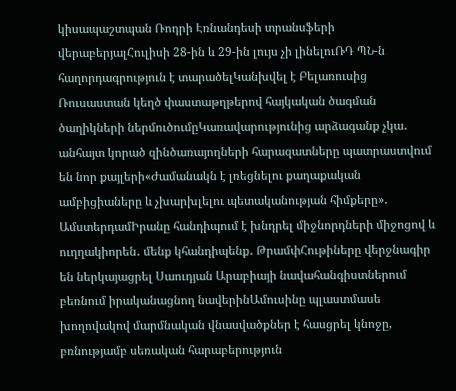կիսապաշտպան Ռոդրի Էռնանդեսի տրանսֆերի վերաբերյալՀուլիսի 28-ին և 29-ին լույս չի լինելուՌԴ ՊՆ-ն հաղորդագրություն է տարածելԿանխվել է Բելառուսից Ռուսաստան կեղծ փաստաթղթերով հայկական ծագման ծաղիկների ներմուծումըԿառավարությունից արձագանք չկա․ անհայտ կորած զինծառայողների հարազատները պատրաստվում են նոր քայլերի«Ժամանակն է լռեցնելու քաղաքական ամբիցիաները և չխարխլելու պետականության հիմքերը»․ ԱմստերդամԻրանը հանդիպում է խնդրել միջնորդների միջոցով և ուղղակիորեն․ մենք կհանդիպենք․ ԹրամփՀութիները վերջնագիր են ներկայացրել Սաուդյան Արաբիայի նավահանգիստներում բեռնում իրականացնող նավերինԱմուսինը պլաստմասե խողովակով մարմնական վնասվածքներ է հասցրել կնոջը, բռնությամբ սեռական հարաբերություն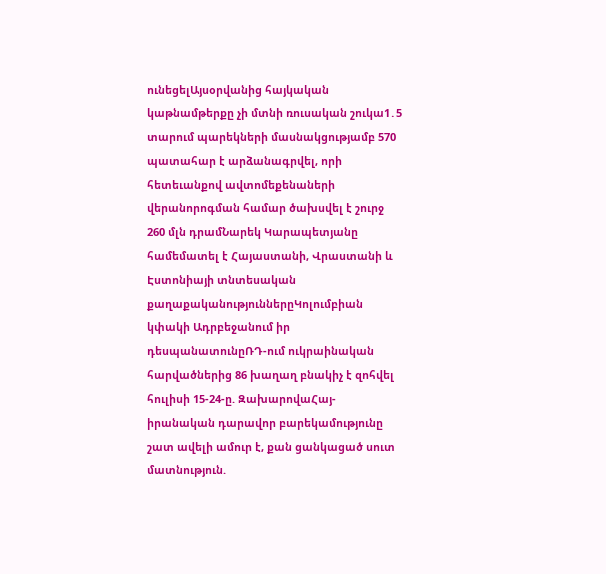ունեցելԱյսօրվանից հայկական կաթնամթերքը չի մտնի ռուսական շուկա1․5 տարում պարեկների մասնակցությամբ 570 պատահար է արձանագրվել, որի հետեւանքով ավտոմեքենաների վերանորոգման համար ծախսվել է շուրջ 260 մլն դրամՆարեկ Կարապետյանը համեմատել է Հայաստանի, Վրաստանի և Էստոնիայի տնտեսական քաղաքականություններըԿոլումբիան կփակի Ադրբեջանում իր դեսպանատունըՌԴ-ում ուկրաինական հարվածներից 86 խաղաղ բնակիչ է զոհվել հուլիսի 15-24-ը. ԶախարովաՀայ-իրանական դարավոր բարեկամությունը շատ ավելի ամուր է, քան ցանկացած սուտ մատնություն.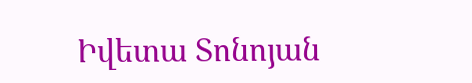Իվետա Տոնոյան